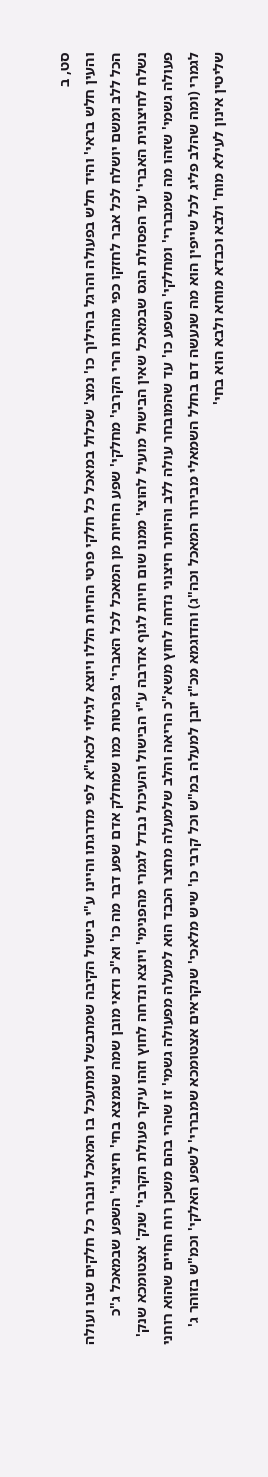סט, ב
והעין חלש בראי' והיד חלש בפעולה והרגל בהילוך כו' נמצ' שכלול במאכל כל חלקי פרטי החיות הללו ויוצא לגילוי לכאו"א לפי מדרגתו והיינו ע"י בישול הקיבה שמתבשל ומתעכל בו המאכל ונברר כל חלקים שבו ועולה הכל ללב ומשם יושלח לכל אבר לחזקו כפי מהותו הרי הקרבי' מחלקי' שפע החיות מן המאכל לכל האברי' בפרטות כמו שמחלק אדם שפע דבר מה כו' וא"כ ודאי מובן שמה שנמצא בחי' חיצוני' השפע שבמאכל ג"כ נשלח לחיצונית האברי' עד הפסולת הגס שבמאכל שאין הבישול מועיל להוצי' ממנו שום חיות לגוף אדרבה ע"י הבישול והעיכול נבדל לגמרי מהפנימי' ויוצא ונדחה לחוץ וזהו עיקר פעולת הקרבי' שנק' אצטומכא שנק' פעולה גשמי' שזהו מה שמבררי' ומחלקי' השפע כו' עד שהמובחר עולה ללב והיותר חיצוני נדחה לחוץ משא"כ הריאה והלב שלמעלה מחצר הכבד הוא למעלה מפעולה גשמי' זו שהרי בהם משכן רוח החיים שהוא רוחני לגמרי (ומה שהלב פליג לכל שייפין הוא מה שנעשה דם בחלל השמאלי מבירור המאכל וכה"ג) והדוגמא מכ"ז יובן למעלה במ"ש וכל קרבי כו' שיש מלאכי' שנקראים אצטומכא שמבררי' לשפע האלקי' וכמ"ש בזוהר ג' שליטין אינון לעילא מוח' ולבא וכבדא מוחא ולבא הוא בחי'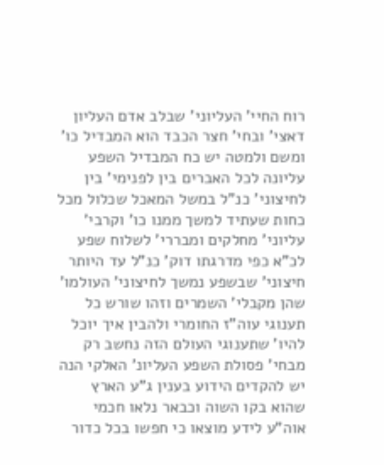רוח החיי' העליוני' שבלב אדם העליון דאצי' ובחי' חצר הכבד הוא המבדיל כו' ומשם ולמטה יש כח המבדיל השפע עליונה לכל האברים בין לפנימי' בין לחיצוני' כנ"ל במשל המאכל שכלול מכל כחות שעתיד למשך ממנו כו' וקרבי' עליוני' מחלקים ומבררי' לשלוח שפע לכ"א כפי מדרגתו דוק' כנ"ל עד היותר חיצוני' שבשפע נמשך לחיצוני' העולמו' שהן מקבלי' השמרים וזהו שורש כל תענוגי עוה"ז החומרי ולהבין איך יוכל להיו' שתענוגי העולם הזה נחשב רק מבחי' פסולת השפע העליונ' האלקי הנה יש להקדים הידוע בענין ג"ע הארץ שהוא בקו השוה וכבאר נלאו חכמי אוה"ע לידע מוצאו כי חפשו בכל כדור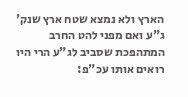הארץ ולא נמצא שטח ארץ שנק' ג"ע ואם מפני להט החרב המתהפכת שסביב לג"ע הרי היו רואים אותו עכ"פ: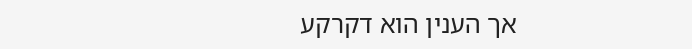אך הענין הוא דקרקע